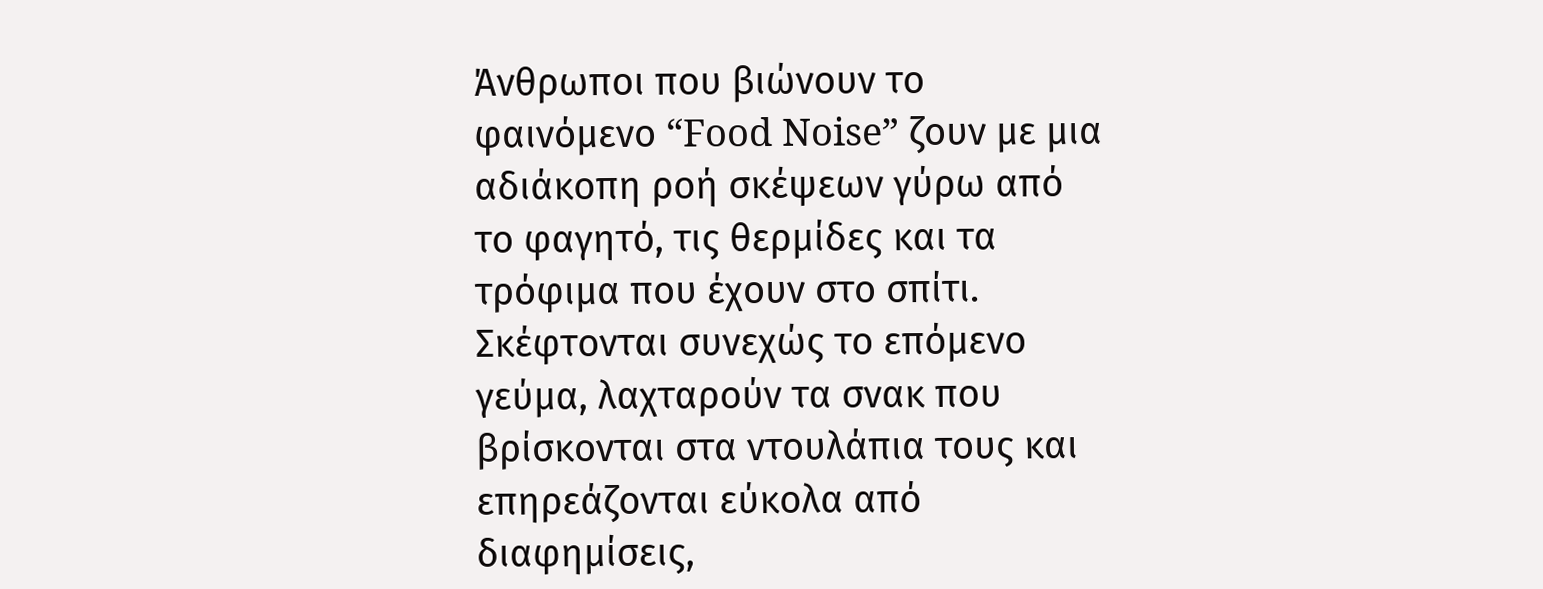Άνθρωποι που βιώνουν το φαινόμενο “Food Noise” ζουν με μια αδιάκοπη ροή σκέψεων γύρω από το φαγητό, τις θερμίδες και τα τρόφιμα που έχουν στο σπίτι.
Σκέφτονται συνεχώς το επόμενο γεύμα, λαχταρούν τα σνακ που βρίσκονται στα ντουλάπια τους και επηρεάζονται εύκολα από διαφημίσεις,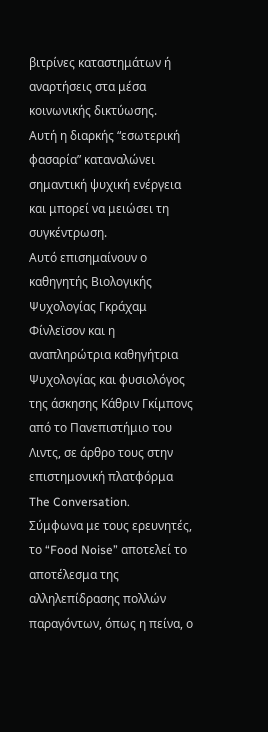βιτρίνες καταστημάτων ή αναρτήσεις στα μέσα κοινωνικής δικτύωσης.
Αυτή η διαρκής “εσωτερική φασαρία” καταναλώνει σημαντική ψυχική ενέργεια και μπορεί να μειώσει τη συγκέντρωση.
Αυτό επισημαίνουν ο καθηγητής Βιολογικής Ψυχολογίας Γκράχαμ Φίνλεϊσον και η αναπληρώτρια καθηγήτρια Ψυχολογίας και φυσιολόγος της άσκησης Κάθριν Γκίμπονς από το Πανεπιστήμιο του Λιντς, σε άρθρο τους στην επιστημονική πλατφόρμα The Conversation.
Σύμφωνα με τους ερευνητές, το “Food Noise” αποτελεί το αποτέλεσμα της αλληλεπίδρασης πολλών παραγόντων, όπως η πείνα, ο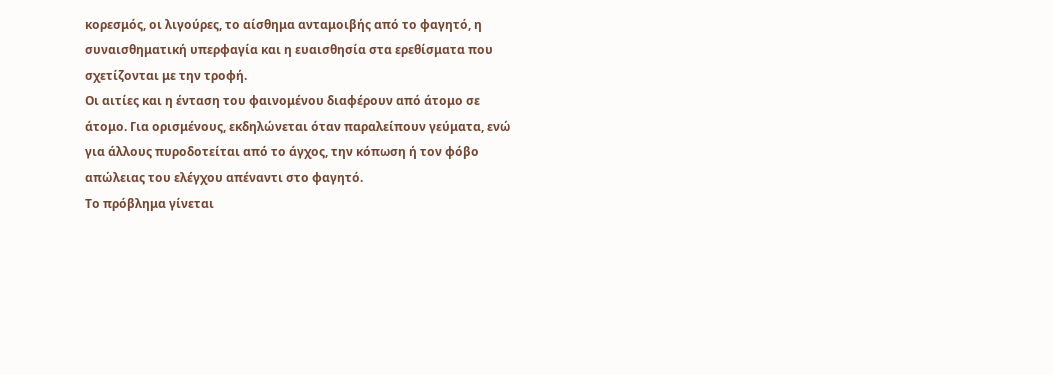κορεσμός, οι λιγούρες, το αίσθημα ανταμοιβής από το φαγητό, η συναισθηματική υπερφαγία και η ευαισθησία στα ερεθίσματα που σχετίζονται με την τροφή.
Οι αιτίες και η ένταση του φαινομένου διαφέρουν από άτομο σε άτομο. Για ορισμένους, εκδηλώνεται όταν παραλείπουν γεύματα, ενώ για άλλους πυροδοτείται από το άγχος, την κόπωση ή τον φόβο απώλειας του ελέγχου απέναντι στο φαγητό.
Το πρόβλημα γίνεται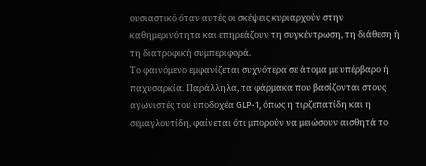ουσιαστικό όταν αυτές οι σκέψεις κυριαρχούν στην καθημερινότητα και επηρεάζουν τη συγκέντρωση, τη διάθεση ή τη διατροφική συμπεριφορά.
Το φαινόμενο εμφανίζεται συχνότερα σε άτομα με υπέρβαρο ή παχυσαρκία. Παράλληλα, τα φάρμακα που βασίζονται στους αγωνιστές του υποδοχέα GLP-1, όπως η τιρζεπατίδη και η σεμαγλουτίδη, φαίνεται ότι μπορούν να μειώσουν αισθητά το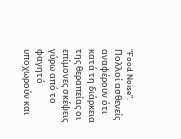“Food Noise”.
Πολλοί ασθενείς αναφέρουν ότι κατά τη διάρκεια της θεραπείας οι επίμονες σκέψεις γύρω από το φαγητό υποχωρούν και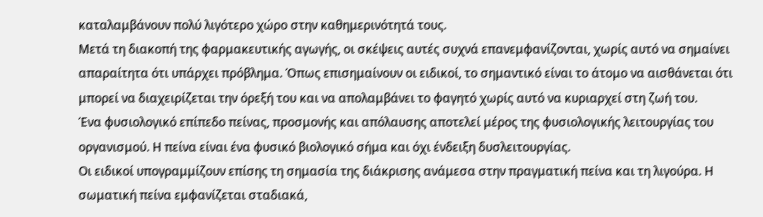καταλαμβάνουν πολύ λιγότερο χώρο στην καθημερινότητά τους.
Μετά τη διακοπή της φαρμακευτικής αγωγής, οι σκέψεις αυτές συχνά επανεμφανίζονται, χωρίς αυτό να σημαίνει απαραίτητα ότι υπάρχει πρόβλημα. Όπως επισημαίνουν οι ειδικοί, το σημαντικό είναι το άτομο να αισθάνεται ότι μπορεί να διαχειρίζεται την όρεξή του και να απολαμβάνει το φαγητό χωρίς αυτό να κυριαρχεί στη ζωή του.
Ένα φυσιολογικό επίπεδο πείνας, προσμονής και απόλαυσης αποτελεί μέρος της φυσιολογικής λειτουργίας του οργανισμού. Η πείνα είναι ένα φυσικό βιολογικό σήμα και όχι ένδειξη δυσλειτουργίας.
Οι ειδικοί υπογραμμίζουν επίσης τη σημασία της διάκρισης ανάμεσα στην πραγματική πείνα και τη λιγούρα. Η σωματική πείνα εμφανίζεται σταδιακά,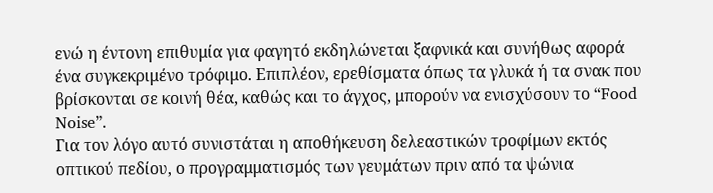ενώ η έντονη επιθυμία για φαγητό εκδηλώνεται ξαφνικά και συνήθως αφορά ένα συγκεκριμένο τρόφιμο. Επιπλέον, ερεθίσματα όπως τα γλυκά ή τα σνακ που βρίσκονται σε κοινή θέα, καθώς και το άγχος, μπορούν να ενισχύσουν το “Food Noise”.
Για τον λόγο αυτό συνιστάται η αποθήκευση δελεαστικών τροφίμων εκτός οπτικού πεδίου, ο προγραμματισμός των γευμάτων πριν από τα ψώνια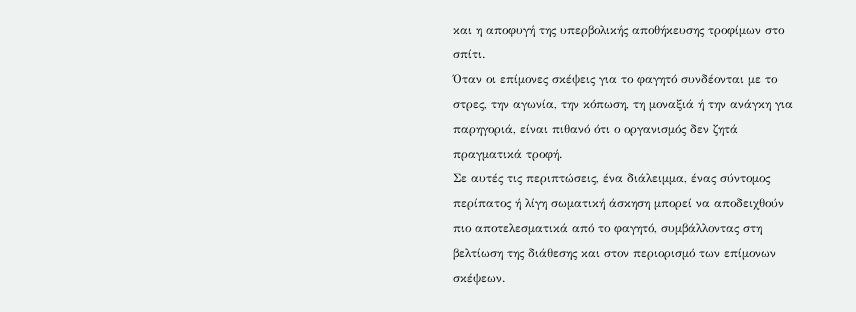και η αποφυγή της υπερβολικής αποθήκευσης τροφίμων στο σπίτι.
Όταν οι επίμονες σκέψεις για το φαγητό συνδέονται με το στρες, την αγωνία, την κόπωση, τη μοναξιά ή την ανάγκη για παρηγοριά, είναι πιθανό ότι ο οργανισμός δεν ζητά πραγματικά τροφή.
Σε αυτές τις περιπτώσεις, ένα διάλειμμα, ένας σύντομος περίπατος ή λίγη σωματική άσκηση μπορεί να αποδειχθούν πιο αποτελεσματικά από το φαγητό, συμβάλλοντας στη βελτίωση της διάθεσης και στον περιορισμό των επίμονων σκέψεων.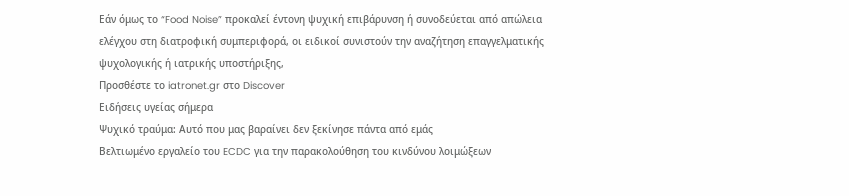Εάν όμως το “Food Noise” προκαλεί έντονη ψυχική επιβάρυνση ή συνοδεύεται από απώλεια ελέγχου στη διατροφική συμπεριφορά, οι ειδικοί συνιστούν την αναζήτηση επαγγελματικής ψυχολογικής ή ιατρικής υποστήριξης,
Προσθέστε το iatronet.gr στο Discover
Ειδήσεις υγείας σήμερα
Ψυχικό τραύμα: Αυτό που μας βαραίνει δεν ξεκίνησε πάντα από εμάς
Βελτιωμένο εργαλείο του ECDC για την παρακολούθηση του κινδύνου λοιμώξεων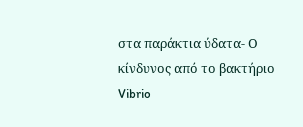στα παράκτια ύδατα- Ο κίνδυνος από το βακτήριο Vibrio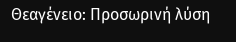Θεαγένειο: Προσωρινή λύση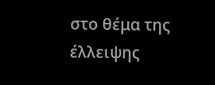στο θέμα της έλλειψης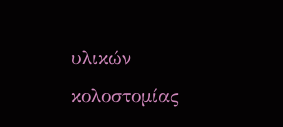υλικών κολοστομίας